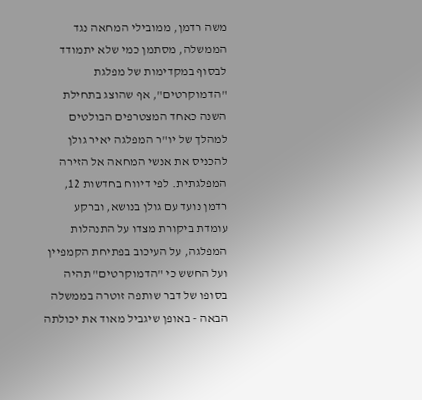משה רדמן, ממובילי המחאה נגד הממשלה, מסתמן כמי שלא יתמודד לבסוף במקדימות של מפלגת "הדמוקרטים", אף שהוצג בתחילת השנה כאחד המצטרפים הבולטים למהלך של יו"ר המפלגה יאיר גולן להכניס את אנשי המחאה אל הזירה המפלגתית. לפי דיווח בחדשות 12, רדמן נועד עם גולן בנושא, וברקע עומדת ביקורת מצדו על התנהלות המפלגה, על העיכוב בפתיחת הקמפיין ועל החשש כי "הדמוקרטים" תהיה בסופו של דבר שותפה זוטרה בממשלה הבאה - באופן שיגביל מאוד את יכולתה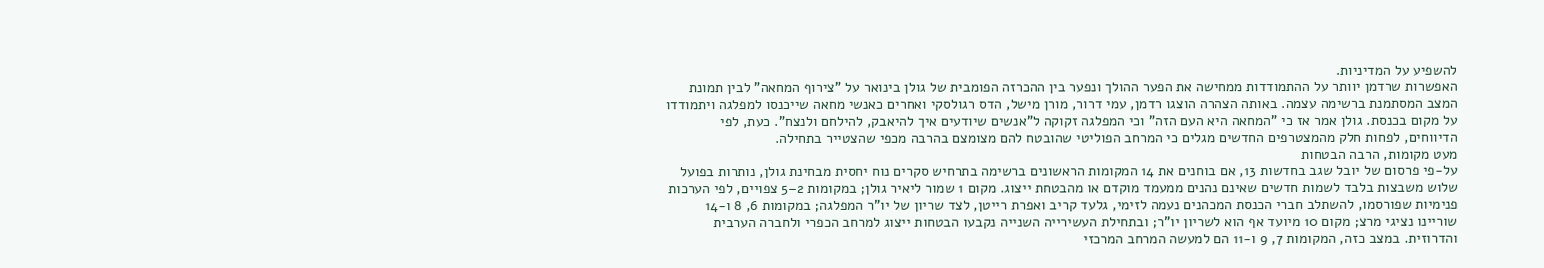להשפיע על המדיניות.
האפשרות שרדמן יוותר על ההתמודדות ממחישה את הפער ההולך ונפער בין ההכרזה הפומבית של גולן בינואר על "צירוף המחאה" לבין תמונת המצב המסתמנת ברשימה עצמה. באותה הצהרה הוצגו רדמן, עמי דרור, מורן מישל, הדס רגולסקי ואחרים כאנשי מחאה שייכנסו למפלגה ויתמודדו על מקום בכנסת. גולן אמר אז כי "המחאה היא העם הזה" וכי המפלגה זקוקה ל"אנשים שיודעים איך להיאבק, להילחם ולנצח". כעת, לפי הדיווחים, לפחות חלק מהמצטרפים החדשים מגלים כי המרחב הפוליטי שהובטח להם מצומצם בהרבה מכפי שהצטייר בתחילה.
מעט מקומות, הרבה הבטחות
על-פי פרסום של יובל שגב בחדשות 13, אם בוחנים את 14 המקומות הראשונים ברשימה בתרחיש סקרים נוח יחסית מבחינת גולן, נותרות בפועל שלוש משבצות בלבד לשמות חדשים שאינם נהנים ממעמד מוקדם או מהבטחת ייצוג. מקום 1 שמור ליאיר גולן; במקומות 2–5 צפויים, לפי הערכות פנימיות שפורסמו, להשתלב חברי הכנסת המכהנים נעמה לזימי, גלעד קריב ואפרת רייטן, לצד שריון של יו"ר המפלגה; במקומות 6, 8 ו-14 שוריינו נציגי מרצ; מקום 10 מיועד אף הוא לשריון יו"ר; ובתחילת העשירייה השנייה נקבעו הבטחות ייצוג למרחב הכפרי ולחברה הערבית והדרוזית. במצב כזה, המקומות 7, 9 ו-11 הם למעשה המרחב המרכזי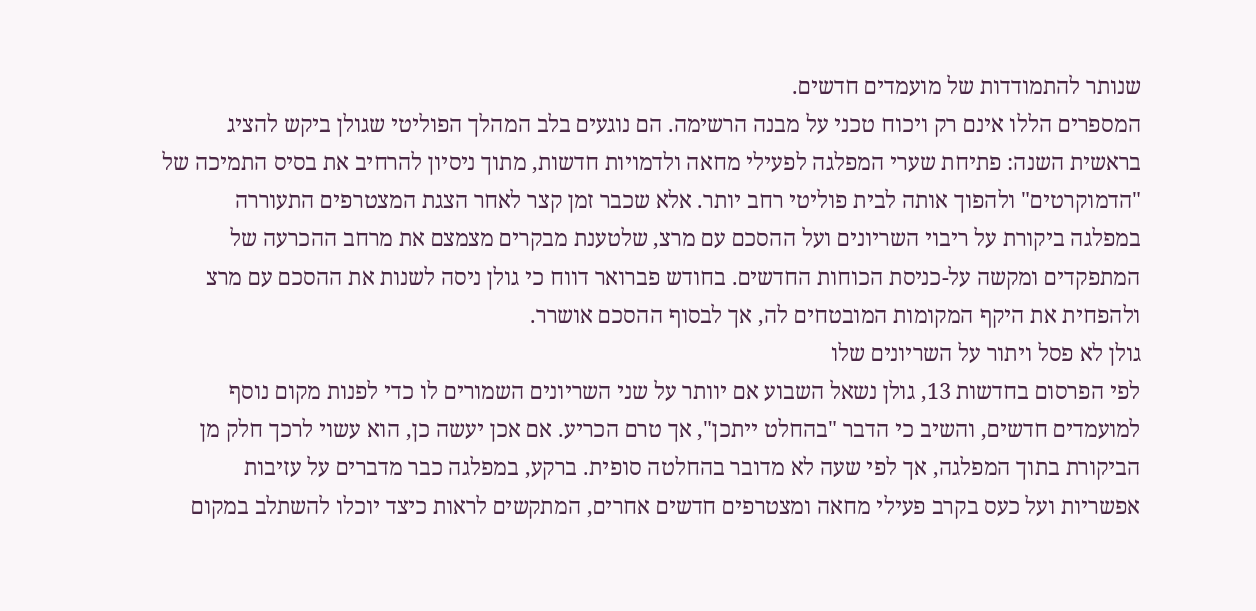שנותר להתמודדות של מועמדים חדשים.
המספרים הללו אינם רק ויכוח טכני על מבנה הרשימה. הם נוגעים בלב המהלך הפוליטי שגולן ביקש להציג בראשית השנה: פתיחת שערי המפלגה לפעילי מחאה ולדמויות חדשות, מתוך ניסיון להרחיב את בסיס התמיכה של "הדמוקרטים" ולהפוך אותה לבית פוליטי רחב יותר. אלא שכבר זמן קצר לאחר הצגת המצטרפים התעוררה במפלגה ביקורת על ריבוי השריונים ועל ההסכם עם מרצ, שלטענת מבקרים מצמצם את מרחב ההכרעה של המתפקדים ומקשה על-כניסת הכוחות החדשים. בחודש פברואר דווח כי גולן ניסה לשנות את ההסכם עם מרצ ולהפחית את היקף המקומות המובטחים לה, אך לבסוף ההסכם אושרר.
גולן לא פסל ויתור על השריונים שלו
לפי הפרסום בחדשות 13, גולן נשאל השבוע אם יוותר על שני השריונים השמורים לו כדי לפנות מקום נוסף למועמדים חדשים, והשיב כי הדבר "בהחלט ייתכן", אך טרם הכריע. אם אכן יעשה כן, הוא עשוי לרכך חלק מן הביקורת בתוך המפלגה, אך לפי שעה לא מדובר בהחלטה סופית. ברקע, במפלגה כבר מדברים על עזיבות אפשריות ועל כעס בקרב פעילי מחאה ומצטרפים חדשים אחרים, המתקשים לראות כיצד יוכלו להשתלב במקום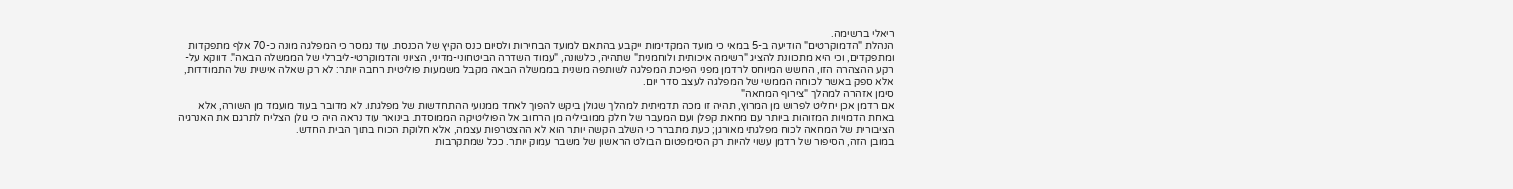ריאלי ברשימה.
הנהלת "הדמוקרטים" הודיעה ב-5 במאי כי מועד המקדימות ייקבע בהתאם למועד הבחירות ולסיום כנס הקיץ של הכנסת. עוד נמסר כי המפלגה מונה כ-70 אלף מתפקדות ומתפקדים, וכי היא מתכוונת להציג "רשימה איכותית ולוחמנית" שתהיה, כלשונה, "עמוד השדרה הביטחוני-מדיני, הציוני והדמוקרטי-ליברלי של הממשלה הבאה". דווקא על-רקע ההצהרה הזו, החשש המיוחס לרדמן מפני הפיכת המפלגה לשותפה משנית בממשלה הבאה מקבל משמעות פוליטית רחבה יותר: לא רק שאלה אישית של התמודדות, אלא ספק באשר לכוחה הממשי של המפלגה לעצב סדר יום.
סימן אזהרה למהלך "צירוף המחאה"
אם רדמן אכן יחליט לפרוש מן המרוץ, תהיה זו מכה תדמיתית למהלך שגולן ביקש להפוך לאחד ממנועי ההתחדשות של מפלגתו. לא מדובר בעוד מועמד מן השורה, אלא באחת הדמויות המזוהות ביותר עם מחאת קפלן ועם המעבר של חלק ממוביליה מן הרחוב אל הפוליטיקה הממוסדת. בינואר עוד נראה היה כי גולן הצליח לתרגם את האנרגיה הציבורית של המחאה לכוח מפלגתי מאורגן; כעת מתברר כי השלב הקשה יותר הוא לא ההצטרפות עצמה, אלא חלוקת הכוח בתוך הבית החדש.
במובן הזה, הסיפור של רדמן עשוי להיות רק הסימפטום הבולט הראשון של משבר עמוק יותר. ככל שמתקרבות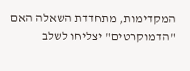המקדימות, מתחדדת השאלה האם "הדמוקרטים" יצליחו לשלב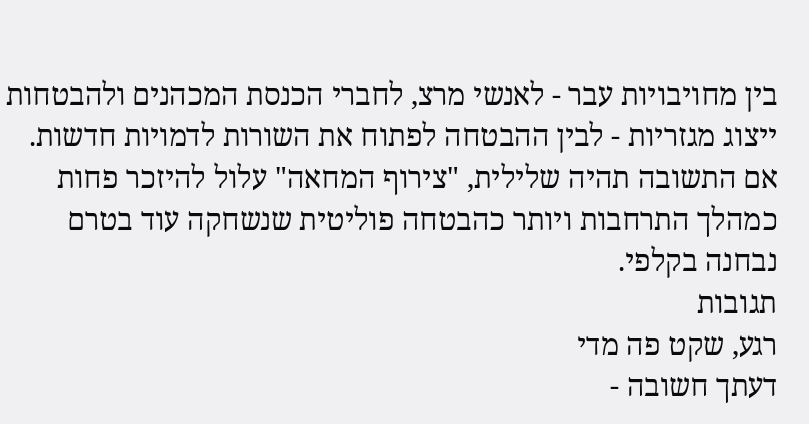בין מחויבויות עבר - לאנשי מרצ, לחברי הכנסת המכהנים ולהבטחות ייצוג מגזריות - לבין ההבטחה לפתוח את השורות לדמויות חדשות. אם התשובה תהיה שלילית, "צירוף המחאה" עלול להיזכר פחות כמהלך התרחבות ויותר כהבטחה פוליטית שנשחקה עוד בטרם נבחנה בקלפי.
תגובות
רגע, שקט פה מדי
דעתך חשובה -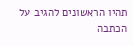תהיו הראשונים להגיב על הכתבה